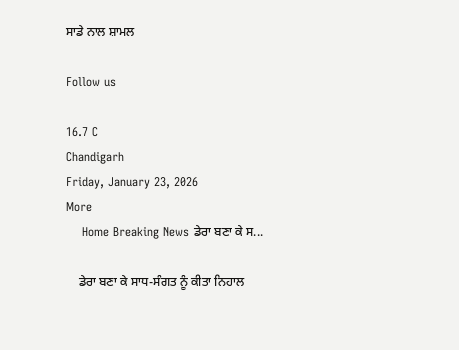ਸਾਡੇ ਨਾਲ ਸ਼ਾਮਲ

Follow us

16.7 C
Chandigarh
Friday, January 23, 2026
More
    Home Breaking News ਡੇਰਾ ਬਣਾ ਕੇ ਸ...

    ਡੇਰਾ ਬਣਾ ਕੇ ਸਾਧ-ਸੰਗਤ ਨੂੰ ਕੀਤਾ ਨਿਹਾਲ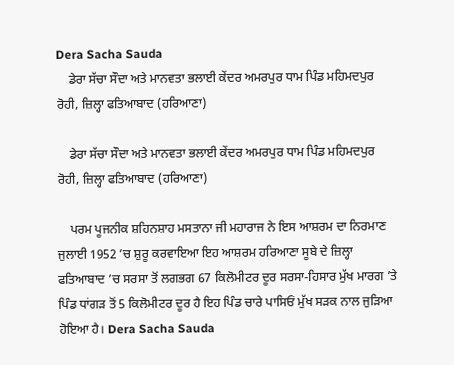Dera Sacha Sauda
    ਡੇਰਾ ਸੱਚਾ ਸੌਦਾ ਅਤੇ ਮਾਨਵਤਾ ਭਲਾਈ ਕੇਂਦਰ ਅਮਰਪੁਰ ਧਾਮ ਪਿੰਡ ਮਹਿਮਦਪੁਰ ਰੋਹੀ, ਜ਼ਿਲ੍ਹਾ ਫਤਿਆਬਾਦ (ਹਰਿਆਣਾ)

    ਡੇਰਾ ਸੱਚਾ ਸੌਦਾ ਅਤੇ ਮਾਨਵਤਾ ਭਲਾਈ ਕੇਂਦਰ ਅਮਰਪੁਰ ਧਾਮ ਪਿੰਡ ਮਹਿਮਦਪੁਰ ਰੋਹੀ, ਜ਼ਿਲ੍ਹਾ ਫਤਿਆਬਾਦ (ਹਰਿਆਣਾ)

    ਪਰਮ ਪੂਜਨੀਕ ਸ਼ਹਿਨਸ਼ਾਹ ਮਸਤਾਨਾ ਜੀ ਮਹਾਰਾਜ ਨੇ ਇਸ ਆਸ਼ਰਮ ਦਾ ਨਿਰਮਾਣ ਜੁਲਾਈ 1952 ’ਚ ਸ਼ੁਰੂ ਕਰਵਾਇਆ ਇਹ ਆਸ਼ਰਮ ਹਰਿਆਣਾ ਸੂਬੇ ਦੇ ਜ਼ਿਲ੍ਹਾ ਫਤਿਆਬਾਦ ’ਚ ਸਰਸਾ ਤੋਂ ਲਗਭਗ 67 ਕਿਲੋਮੀਟਰ ਦੂਰ ਸਰਸਾ-ਹਿਸਾਰ ਮੁੱਖ ਮਾਰਗ ’ਤੇ ਪਿੰਡ ਧਾਂਗੜ ਤੋਂ 5 ਕਿਲੋਮੀਟਰ ਦੂਰ ਹੈ ਇਹ ਪਿੰਡ ਚਾਰੇ ਪਾਸਿਓਂ ਮੁੱਖ ਸੜਕ ਨਾਲ ਜੁੜਿਆ ਹੋਇਆ ਹੈ। Dera Sacha Sauda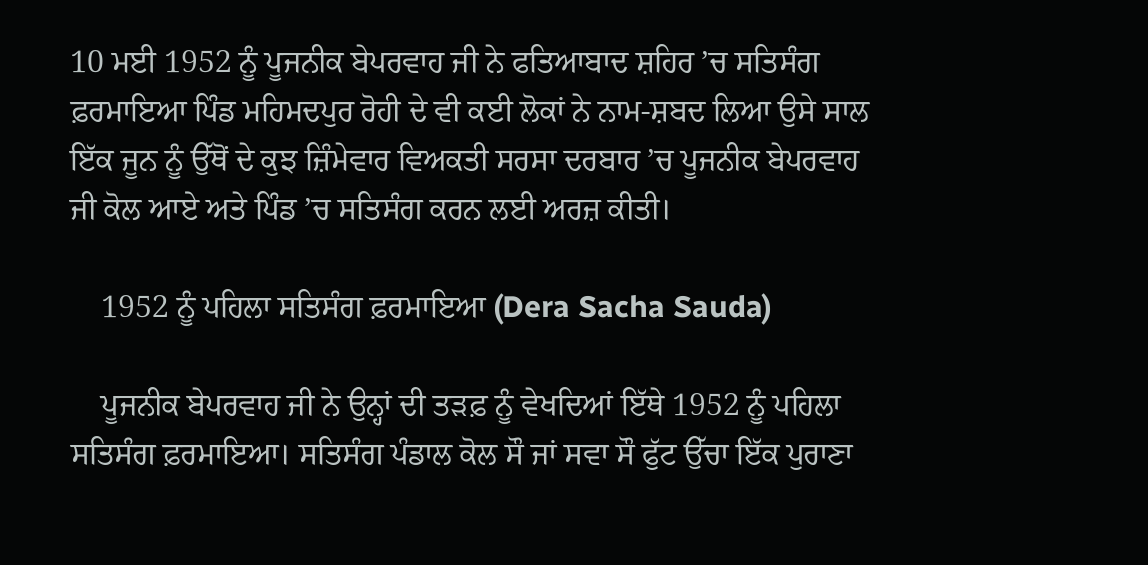10 ਮਈ 1952 ਨੂੰ ਪੂਜਨੀਕ ਬੇਪਰਵਾਹ ਜੀ ਨੇ ਫਤਿਆਬਾਦ ਸ਼ਹਿਰ ’ਚ ਸਤਿਸੰਗ ਫ਼ਰਮਾਇਆ ਪਿੰਡ ਮਹਿਮਦਪੁਰ ਰੋਹੀ ਦੇ ਵੀ ਕਈ ਲੋਕਾਂ ਨੇ ਨਾਮ-ਸ਼ਬਦ ਲਿਆ ਉਸੇ ਸਾਲ ਇੱਕ ਜੂਨ ਨੂੰ ਉੱਥੋਂ ਦੇ ਕੁਝ ਜ਼ਿੰਮੇਵਾਰ ਵਿਅਕਤੀ ਸਰਸਾ ਦਰਬਾਰ ’ਚ ਪੂਜਨੀਕ ਬੇਪਰਵਾਹ ਜੀ ਕੋਲ ਆਏ ਅਤੇ ਪਿੰਡ ’ਚ ਸਤਿਸੰਗ ਕਰਨ ਲਈ ਅਰਜ਼ ਕੀਤੀ।

    1952 ਨੂੰ ਪਹਿਲਾ ਸਤਿਸੰਗ ਫ਼ਰਮਾਇਆ (Dera Sacha Sauda)

    ਪੂਜਨੀਕ ਬੇਪਰਵਾਹ ਜੀ ਨੇ ਉਨ੍ਹਾਂ ਦੀ ਤੜਫ਼ ਨੂੰ ਵੇਖਦਿਆਂ ਇੱਥੇ 1952 ਨੂੰ ਪਹਿਲਾ ਸਤਿਸੰਗ ਫ਼ਰਮਾਇਆ। ਸਤਿਸੰਗ ਪੰਡਾਲ ਕੋਲ ਸੌ ਜਾਂ ਸਵਾ ਸੌ ਫੁੱਟ ਉੱਚਾ ਇੱਕ ਪੁਰਾਣਾ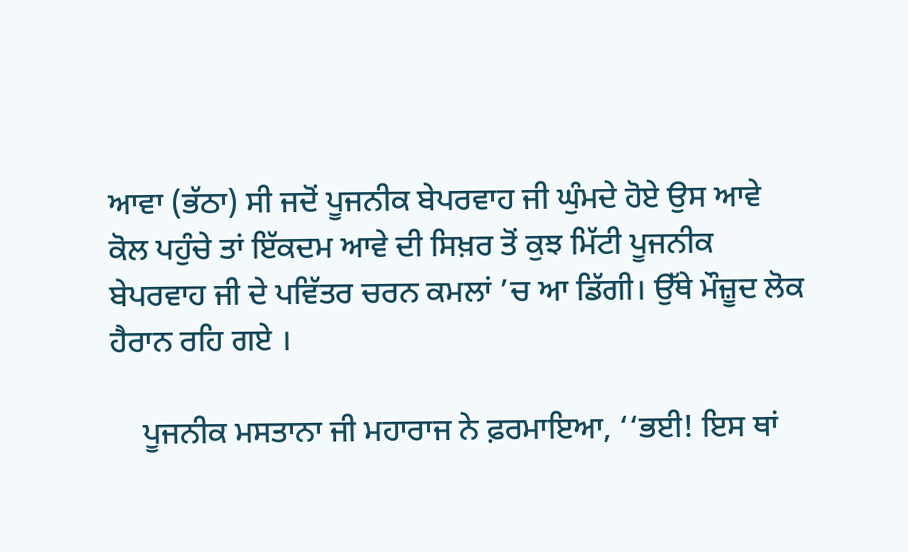ਆਵਾ (ਭੱਠਾ) ਸੀ ਜਦੋਂ ਪੂਜਨੀਕ ਬੇਪਰਵਾਹ ਜੀ ਘੁੰਮਦੇ ਹੋਏ ਉਸ ਆਵੇ ਕੋਲ ਪਹੁੰਚੇ ਤਾਂ ਇੱਕਦਮ ਆਵੇ ਦੀ ਸਿਖ਼ਰ ਤੋਂ ਕੁਝ ਮਿੱਟੀ ਪੂਜਨੀਕ ਬੇਪਰਵਾਹ ਜੀ ਦੇ ਪਵਿੱਤਰ ਚਰਨ ਕਮਲਾਂ ’ਚ ਆ ਡਿੱਗੀ। ਉੱਥੇ ਮੌਜ਼ੂਦ ਲੋਕ ਹੈਰਾਨ ਰਹਿ ਗਏ ।

    ਪੂਜਨੀਕ ਮਸਤਾਨਾ ਜੀ ਮਹਾਰਾਜ ਨੇ ਫ਼ਰਮਾਇਆ, ‘‘ਭਈ! ਇਸ ਥਾਂ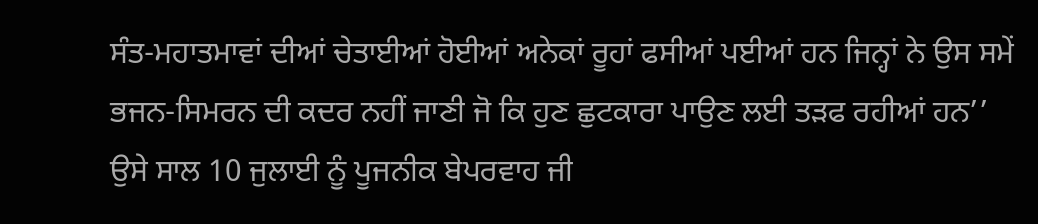ਸੰਤ-ਮਹਾਤਮਾਵਾਂ ਦੀਆਂ ਚੇਤਾਈਆਂ ਹੋਈਆਂ ਅਨੇਕਾਂ ਰੂਹਾਂ ਫਸੀਆਂ ਪਈਆਂ ਹਨ ਜਿਨ੍ਹਾਂ ਨੇ ਉਸ ਸਮੇਂ ਭਜਨ-ਸਿਮਰਨ ਦੀ ਕਦਰ ਨਹੀਂ ਜਾਣੀ ਜੋ ਕਿ ਹੁਣ ਛੁਟਕਾਰਾ ਪਾਉਣ ਲਈ ਤੜਫ ਰਹੀਆਂ ਹਨ’’ ਉਸੇ ਸਾਲ 10 ਜੁਲਾਈ ਨੂੰ ਪੂਜਨੀਕ ਬੇਪਰਵਾਹ ਜੀ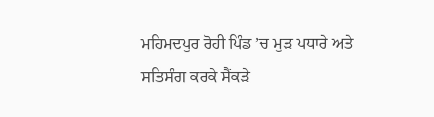ਮਹਿਮਦਪੁਰ ਰੋਹੀ ਪਿੰਡ ’ਚ ਮੁੜ ਪਧਾਰੇ ਅਤੇ ਸਤਿਸੰਗ ਕਰਕੇ ਸੈਂਕੜੇ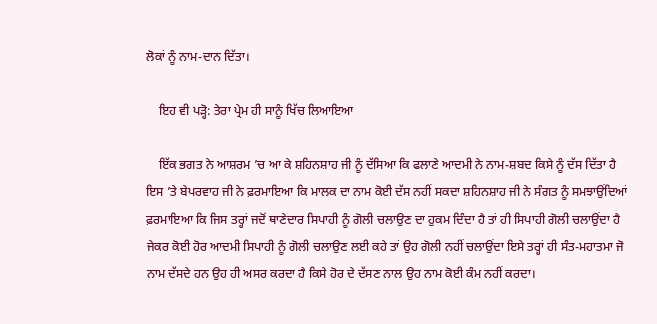ਲੋਕਾਂ ਨੂੰ ਨਾਮ-ਦਾਨ ਦਿੱਤਾ।

    ਇਹ ਵੀ ਪੜ੍ਹੋ: ਤੇਰਾ ਪ੍ਰੇਮ ਹੀ ਸਾਨੂੰ ਖਿੱਚ ਲਿਆਇਆ

    ਇੱਕ ਭਗਤ ਨੇ ਆਸ਼ਰਮ ’ਚ ਆ ਕੇ ਸ਼ਹਿਨਸ਼ਾਹ ਜੀ ਨੂੰ ਦੱਸਿਆ ਕਿ ਫਲਾਣੇ ਆਦਮੀ ਨੇ ਨਾਮ-ਸ਼ਬਦ ਕਿਸੇ ਨੂੰ ਦੱਸ ਦਿੱਤਾ ਹੈ ਇਸ ’ਤੇ ਬੇਪਰਵਾਹ ਜੀ ਨੇ ਫ਼ਰਮਾਇਆ ਕਿ ਮਾਲਕ ਦਾ ਨਾਮ ਕੋਈ ਦੱਸ ਨਹੀਂ ਸਕਦਾ ਸ਼ਹਿਨਸ਼ਾਹ ਜੀ ਨੇ ਸੰਗਤ ਨੂੰ ਸਮਝਾਉਂਦਿਆਂ ਫ਼ਰਮਾਇਆ ਕਿ ਜਿਸ ਤਰ੍ਹਾਂ ਜਦੋਂ ਥਾਣੇਦਾਰ ਸਿਪਾਹੀ ਨੂੰ ਗੋਲੀ ਚਲਾਉਣ ਦਾ ਹੁਕਮ ਦਿੰਦਾ ਹੈ ਤਾਂ ਹੀ ਸਿਪਾਹੀ ਗੋਲੀ ਚਲਾਉਂਦਾ ਹੈ ਜੇਕਰ ਕੋਈ ਹੋਰ ਆਦਮੀ ਸਿਪਾਹੀ ਨੂੰ ਗੋਲੀ ਚਲਾਉਣ ਲਈ ਕਹੇ ਤਾਂ ਉਹ ਗੋਲੀ ਨਹੀਂ ਚਲਾਉਂਦਾ ਇਸੇ ਤਰ੍ਹਾਂ ਹੀ ਸੰਤ-ਮਹਾਤਮਾ ਜੋ ਨਾਮ ਦੱਸਦੇ ਹਨ ਉਹ ਹੀ ਅਸਰ ਕਰਦਾ ਹੈ ਕਿਸੇ ਹੋਰ ਦੇ ਦੱਸਣ ਨਾਲ ਉਹ ਨਾਮ ਕੋਈ ਕੰਮ ਨਹੀਂ ਕਰਦਾ।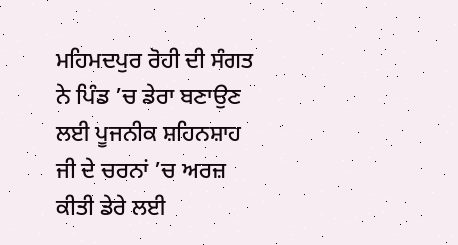ਮਹਿਮਦਪੁਰ ਰੋਹੀ ਦੀ ਸੰਗਤ ਨੇ ਪਿੰਡ ’ਚ ਡੇਰਾ ਬਣਾਉਣ ਲਈ ਪੂਜਨੀਕ ਸ਼ਹਿਨਸ਼ਾਹ ਜੀ ਦੇ ਚਰਨਾਂ ’ਚ ਅਰਜ਼ ਕੀਤੀ ਡੇਰੇ ਲਈ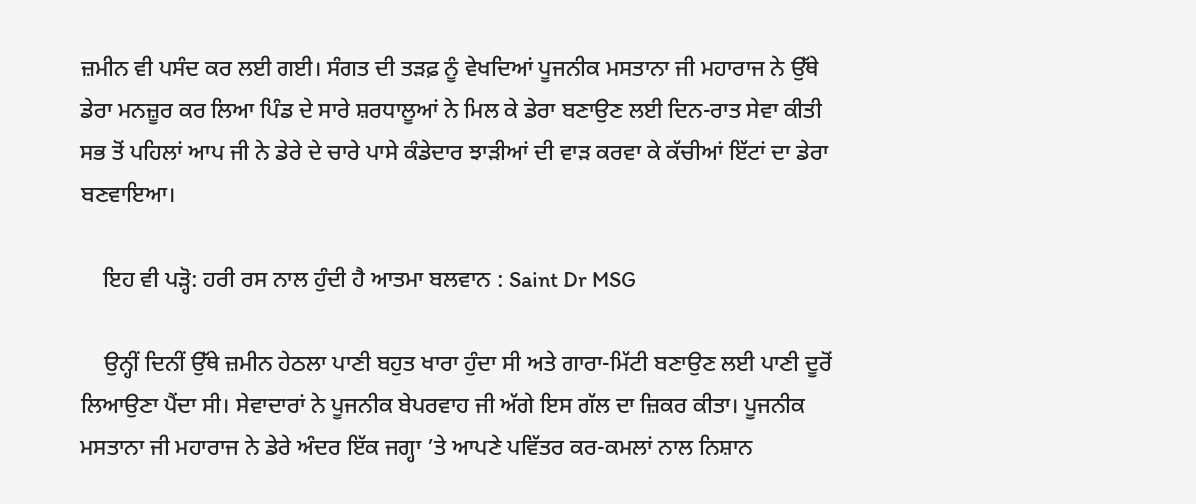ਜ਼ਮੀਨ ਵੀ ਪਸੰਦ ਕਰ ਲਈ ਗਈ। ਸੰਗਤ ਦੀ ਤੜਫ਼ ਨੂੰ ਵੇਖਦਿਆਂ ਪੂਜਨੀਕ ਮਸਤਾਨਾ ਜੀ ਮਹਾਰਾਜ ਨੇ ਉੱਥੇ ਡੇਰਾ ਮਨਜ਼ੂਰ ਕਰ ਲਿਆ ਪਿੰਡ ਦੇ ਸਾਰੇ ਸ਼ਰਧਾਲੂਆਂ ਨੇ ਮਿਲ ਕੇ ਡੇਰਾ ਬਣਾਉਣ ਲਈ ਦਿਨ-ਰਾਤ ਸੇਵਾ ਕੀਤੀ ਸਭ ਤੋਂ ਪਹਿਲਾਂ ਆਪ ਜੀ ਨੇ ਡੇਰੇ ਦੇ ਚਾਰੇ ਪਾਸੇ ਕੰਡੇਦਾਰ ਝਾੜੀਆਂ ਦੀ ਵਾੜ ਕਰਵਾ ਕੇ ਕੱਚੀਆਂ ਇੱਟਾਂ ਦਾ ਡੇਰਾ ਬਣਵਾਇਆ।

    ਇਹ ਵੀ ਪੜ੍ਹੋ: ਹਰੀ ਰਸ ਨਾਲ ਹੁੰਦੀ ਹੈ ਆਤਮਾ ਬਲਵਾਨ : Saint Dr MSG

    ਉਨ੍ਹੀਂ ਦਿਨੀਂ ਉੱਥੇ ਜ਼ਮੀਨ ਹੇਠਲਾ ਪਾਣੀ ਬਹੁਤ ਖਾਰਾ ਹੁੰਦਾ ਸੀ ਅਤੇ ਗਾਰਾ-ਮਿੱਟੀ ਬਣਾਉਣ ਲਈ ਪਾਣੀ ਦੂਰੋਂ ਲਿਆਉਣਾ ਪੈਂਦਾ ਸੀ। ਸੇਵਾਦਾਰਾਂ ਨੇ ਪੂਜਨੀਕ ਬੇਪਰਵਾਹ ਜੀ ਅੱਗੇ ਇਸ ਗੱਲ ਦਾ ਜ਼ਿਕਰ ਕੀਤਾ। ਪੂਜਨੀਕ ਮਸਤਾਨਾ ਜੀ ਮਹਾਰਾਜ ਨੇ ਡੇਰੇ ਅੰਦਰ ਇੱਕ ਜਗ੍ਹਾ ’ਤੇ ਆਪਣੇ ਪਵਿੱਤਰ ਕਰ-ਕਮਲਾਂ ਨਾਲ ਨਿਸ਼ਾਨ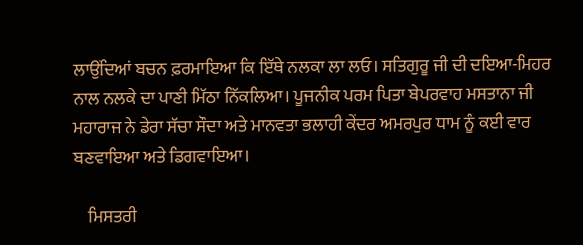ਲਾਉਂਦਿਆਂ ਬਚਨ ਫ਼ਰਮਾਇਆ ਕਿ ਇੱਥੇ ਨਲਕਾ ਲਾ ਲਓ। ਸਤਿਗੁਰੂ ਜੀ ਦੀ ਦਇਆ-ਮਿਹਰ ਨਾਲ ਨਲਕੇ ਦਾ ਪਾਣੀ ਮਿੱਠਾ ਨਿੱਕਲਿਆ। ਪੂਜਨੀਕ ਪਰਮ ਪਿਤਾ ਬੇਪਰਵਾਹ ਮਸਤਾਨਾ ਜੀ ਮਹਾਰਾਜ ਨੇ ਡੇਰਾ ਸੱਚਾ ਸੌਦਾ ਅਤੇ ਮਾਨਵਤਾ ਭਲਾਹੀ ਕੇਂਦਰ ਅਮਰਪੁਰ ਧਾਮ ਨੂੰ ਕਈ ਵਾਰ ਬਣਵਾਇਆ ਅਤੇ ਡਿਗਵਾਇਆ।

    ਮਿਸਤਰੀ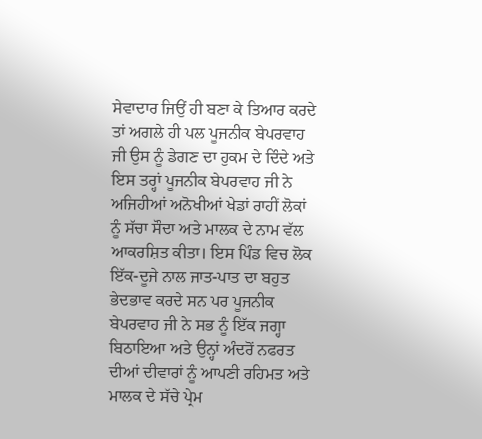ਸੇਵਾਦਾਰ ਜਿਉਂ ਹੀ ਬਣਾ ਕੇ ਤਿਆਰ ਕਰਦੇ ਤਾਂ ਅਗਲੇ ਹੀ ਪਲ ਪੂਜਨੀਕ ਬੇਪਰਵਾਹ ਜੀ ਉਸ ਨੂੰ ਡੇਗਣ ਦਾ ਹੁਕਮ ਦੇ ਦਿੰਦੇ ਅਤੇ ਇਸ ਤਰ੍ਹਾਂ ਪੂਜਨੀਕ ਬੇਪਰਵਾਹ ਜੀ ਨੇ ਅਜਿਹੀਆਂ ਅਨੋਖੀਆਂ ਖੇਡਾਂ ਰਾਹੀਂ ਲੋਕਾਂ ਨੂੰ ਸੱਚਾ ਸੌਦਾ ਅਤੇ ਮਾਲਕ ਦੇ ਨਾਮ ਵੱਲ ਆਕਰਸ਼ਿਤ ਕੀਤਾ। ਇਸ ਪਿੰਡ ਵਿਚ ਲੋਕ ਇੱਕ-ਦੂਜੇ ਨਾਲ ਜਾਤ-ਪਾਤ ਦਾ ਬਹੁਤ ਭੇਦਭਾਵ ਕਰਦੇ ਸਨ ਪਰ ਪੂਜਨੀਕ ਬੇਪਰਵਾਹ ਜੀ ਨੇ ਸਭ ਨੂੰ ਇੱਕ ਜਗ੍ਹਾ ਬਿਠਾਇਆ ਅਤੇ ਉਨ੍ਹਾਂ ਅੰਦਰੋਂ ਨਫਰਤ ਦੀਆਂ ਦੀਵਾਰਾਂ ਨੂੰ ਆਪਣੀ ਰਹਿਮਤ ਅਤੇ ਮਾਲਕ ਦੇ ਸੱਚੇ ਪ੍ਰੇਮ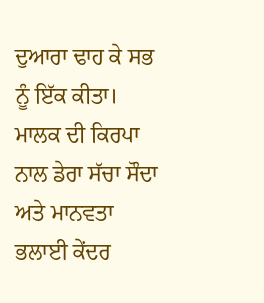ਦੁਆਰਾ ਢਾਹ ਕੇ ਸਭ ਨੂੰ ਇੱਕ ਕੀਤਾ। ਮਾਲਕ ਦੀ ਕਿਰਪਾ ਨਾਲ ਡੇਰਾ ਸੱਚਾ ਸੌਦਾ ਅਤੇ ਮਾਨਵਤਾ ਭਲਾਈ ਕੇਂਦਰ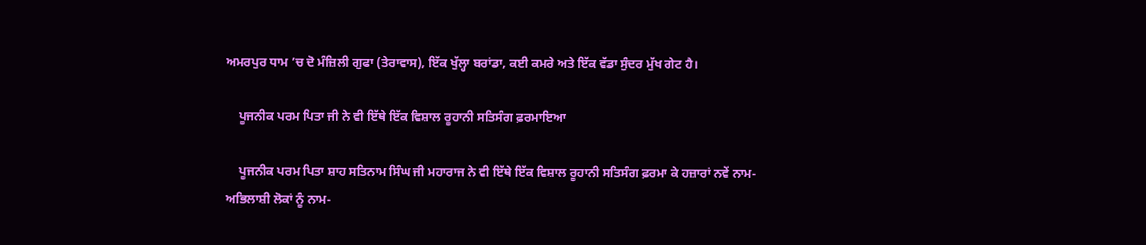ਅਮਰਪੁਰ ਧਾਮ ’ਚ ਦੋ ਮੰਜ਼ਿਲੀ ਗੁਫਾ (ਤੇਰਾਵਾਸ), ਇੱਕ ਖੁੱਲ੍ਹਾ ਬਰਾਂਡਾ, ਕਈ ਕਮਰੇ ਅਤੇ ਇੱਕ ਵੱਡਾ ਸੁੰਦਰ ਮੁੱਖ ਗੇਟ ਹੈ।

    ਪੂਜਨੀਕ ਪਰਮ ਪਿਤਾ ਜੀ ਨੇ ਵੀ ਇੱਥੇ ਇੱਕ ਵਿਸ਼ਾਲ ਰੂਹਾਨੀ ਸਤਿਸੰਗ ਫ਼ਰਮਾਇਆ

    ਪੂਜਨੀਕ ਪਰਮ ਪਿਤਾ ਸ਼ਾਹ ਸਤਿਨਾਮ ਸਿੰਘ ਜੀ ਮਹਾਰਾਜ ਨੇ ਵੀ ਇੱਥੇ ਇੱਕ ਵਿਸ਼ਾਲ ਰੂਹਾਨੀ ਸਤਿਸੰਗ ਫ਼ਰਮਾ ਕੇ ਹਜ਼ਾਰਾਂ ਨਵੇਂ ਨਾਮ-ਅਭਿਲਾਸ਼ੀ ਲੋਕਾਂ ਨੂੰ ਨਾਮ-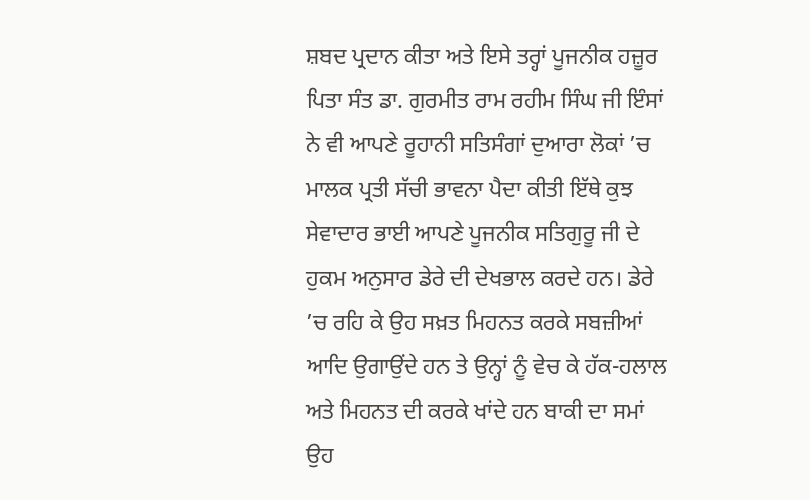ਸ਼ਬਦ ਪ੍ਰਦਾਨ ਕੀਤਾ ਅਤੇ ਇਸੇ ਤਰ੍ਹਾਂ ਪੂਜਨੀਕ ਹਜ਼ੂਰ ਪਿਤਾ ਸੰਤ ਡਾ. ਗੁਰਮੀਤ ਰਾਮ ਰਹੀਮ ਸਿੰਘ ਜੀ ਇੰਸਾਂ ਨੇ ਵੀ ਆਪਣੇ ਰੂਹਾਨੀ ਸਤਿਸੰਗਾਂ ਦੁਆਰਾ ਲੋਕਾਂ ’ਚ ਮਾਲਕ ਪ੍ਰਤੀ ਸੱਚੀ ਭਾਵਨਾ ਪੈਦਾ ਕੀਤੀ ਇੱਥੇ ਕੁਝ ਸੇਵਾਦਾਰ ਭਾਈ ਆਪਣੇ ਪੂਜਨੀਕ ਸਤਿਗੁਰੂ ਜੀ ਦੇ ਹੁਕਮ ਅਨੁਸਾਰ ਡੇਰੇ ਦੀ ਦੇਖਭਾਲ ਕਰਦੇ ਹਨ। ਡੇਰੇ ’ਚ ਰਹਿ ਕੇ ਉਹ ਸਖ਼ਤ ਮਿਹਨਤ ਕਰਕੇ ਸਬਜ਼ੀਆਂ ਆਦਿ ਉਗਾਉਂਦੇ ਹਨ ਤੇ ਉਨ੍ਹਾਂ ਨੂੰ ਵੇਚ ਕੇ ਹੱਕ-ਹਲਾਲ ਅਤੇ ਮਿਹਨਤ ਦੀ ਕਰਕੇ ਖਾਂਦੇ ਹਨ ਬਾਕੀ ਦਾ ਸਮਾਂ ਉਹ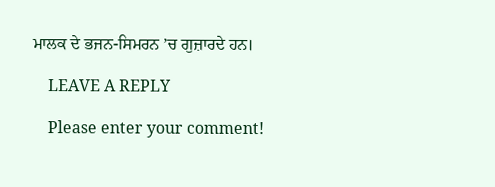ਮਾਲਕ ਦੇ ਭਜਨ-ਸਿਮਰਨ ’ਚ ਗੁਜ਼ਾਰਦੇ ਹਨ।

    LEAVE A REPLY

    Please enter your comment!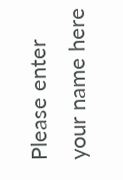Please enter your name here